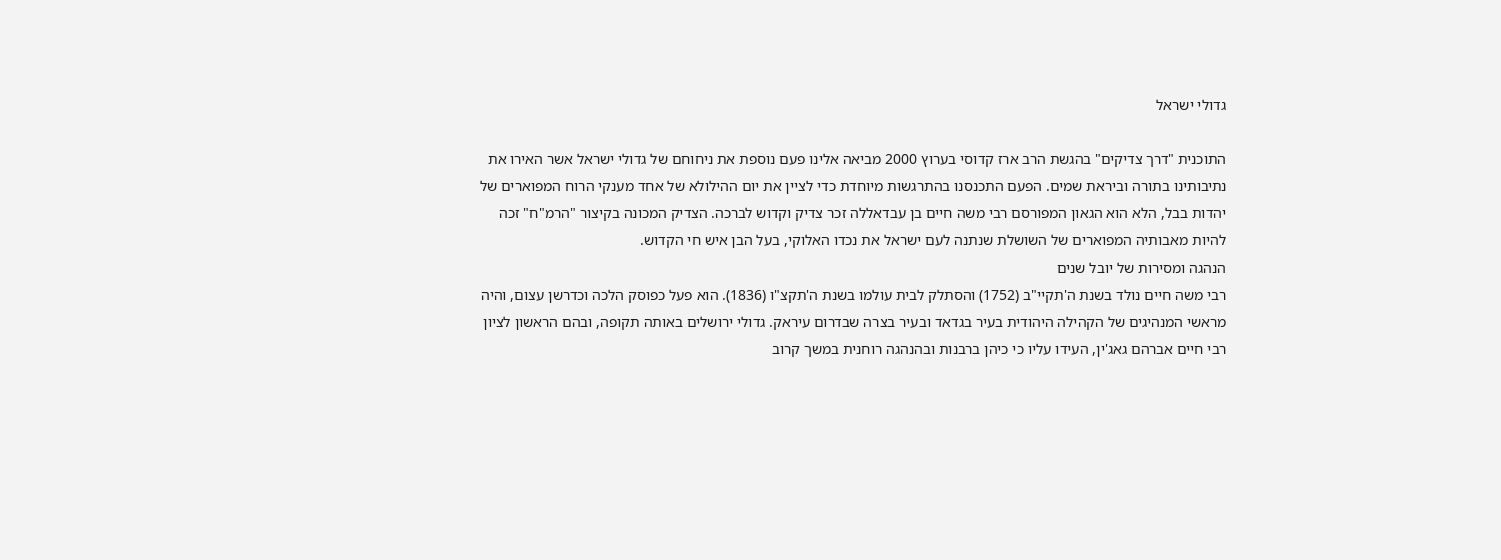גדולי ישראל

התוכנית "דרך צדיקים" בהגשת הרב ארז קדוסי בערוץ 2000 מביאה אלינו פעם נוספת את ניחוחם של גדולי ישראל אשר האירו את נתיבותינו בתורה וביראת שמים. הפעם התכנסנו בהתרגשות מיוחדת כדי לציין את יום ההילולא של אחד מענקי הרוח המפוארים של יהדות בבל, הלא הוא הגאון המפורסם רבי משה חיים בן עבדאללה זכר צדיק וקדוש לברכה. הצדיק המכונה בקיצור "הרמ"ח" זכה להיות מאבותיה המפוארים של השושלת שנתנה לעם ישראל את נכדו האלוקי, בעל הבן איש חי הקדוש.
הנהגה ומסירות של יובל שנים
רבי משה חיים נולד בשנת ה'תקיי"ב (1752) והסתלק לבית עולמו בשנת ה'תקצ"ו (1836). הוא פעל כפוסק הלכה וכדרשן עצום, והיה מראשי המנהיגים של הקהילה היהודית בעיר בגדאד ובעיר בצרה שבדרום עיראק. גדולי ירושלים באותה תקופה, ובהם הראשון לציון רבי חיים אברהם גאג'ין, העידו עליו כי כיהן ברבנות ובהנהגה רוחנית במשך קרוב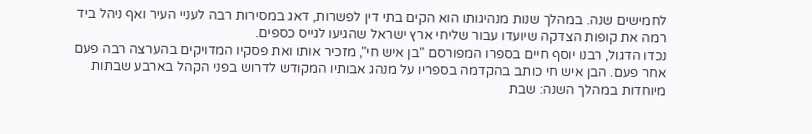לחמישים שנה. במהלך שנות מנהיגותו הוא הקים בתי דין לפשרות, דאג במסירות רבה לעניי העיר ואף ניהל ביד רמה את קופות הצדקה שיועדו עבור שליחי ארץ ישראל שהגיעו לגייס כספים.
נכדו הדגול, רבנו יוסף חיים בספרו המפורסם "בן איש חי", מזכיר אותו ואת פסקיו המדויקים בהערצה רבה פעם אחר פעם. הבן איש חי כותב בהקדמה בספריו על מנהג אבותיו המקודש לדרוש בפני הקהל בארבע שבתות מיוחדות במהלך השנה: שבת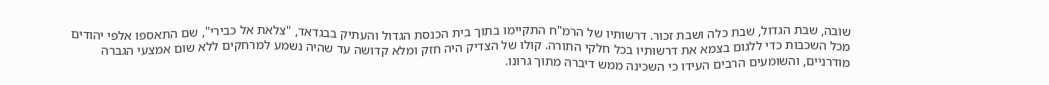שובה, שבת הגדול, שבת כלה ושבת זכור. דרשותיו של הרמ"ח התקיימו בתוך בית הכנסת הגדול והעתיק בבגדאד, "צלאת אל כבירי", שם התאספו אלפי יהודים מכל השכבות כדי ללגום בצמא את דרשותיו בכל חלקי התורה. קולו של הצדיק היה חזק ומלא קדושה עד שהיה נשמע למרחקים ללא שום אמצעי הגברה מודרניים, והשומעים הרבים העידו כי השכינה ממש דיברה מתוך גרונו.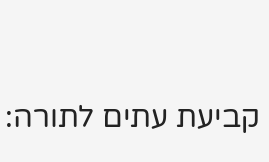קביעת עתים לתורה: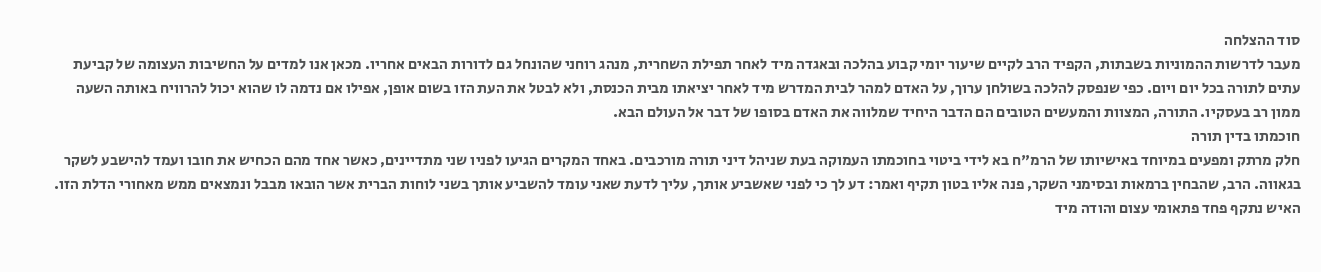סוד ההצלחה
מעבר לדרשות ההמוניות בשבתות, הקפיד הרב לקיים שיעור יומי קבוע בהלכה ובאגדה מיד לאחר תפילת השחרית, מנהג רוחני שהונחל גם לדורות הבאים אחריו. מכאן אנו למדים על החשיבות העצומה של קביעת עתים לתורה בכל יום ויום. כפי שנפסק להלכה בשולחן ערוך, על האדם למהר לבית המדרש מיד לאחר יציאתו מבית הכנסת, ולא לבטל את העת הזו בשום אופן, אפילו אם נדמה לו שהוא יכול להרוויח באותה השעה ממון רב בעסקיו. התורה, המצוות והמעשים הטובים הם הדבר היחיד שמלווה את האדם בסופו של דבר אל העולם הבא.
חוכמתו בדין תורה
חלק מרתק ומפעים במיוחד באישיותו של הרמ"ח בא לידי ביטוי בחוכמתו העמוקה בעת שניהל דיני תורה מורכבים. באחד המקרים הגיעו לפניו שני מתדיינים, כאשר אחד מהם הכחיש את חובו ועמד להישבע לשקר בגאווה. הרב, שהבחין ברמאות ובסימני השקר, פנה אליו בטון תקיף ואמר: דע לך כי לפני שאשביע אותך, עליך לדעת שאני עומד להשביע אותך בשני לוחות הברית אשר הובאו מבבל ונמצאים ממש מאחורי הדלת הזו. האיש נתקף פחד פתאומי עצום והודה מיד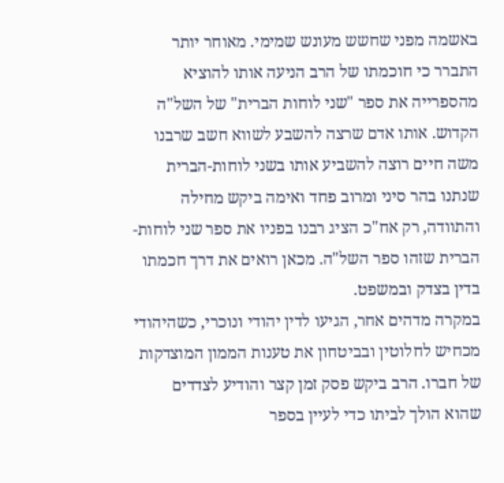באשמה מפני שחשש מעונש שמימי. מאוחר יותר התברר כי חוכמתו של הרב הניעה אותו להוציא מהספרייה את ספר "שני לוחות הברית" של השל"ה הקדוש. אותו אדם שרצה להשבע לשווא חשב שרבנו משה חיים רוצה להשביע אותו בשני לוחות-הברית שנתנו בהר סיני ומרוב פחד ואימה ביקש מחילה והתוודה, רק אח"כ הציג רבנו בפניו את ספר שני לוחות-הברית שזהו ספר השל"ה. מכאן רואים את דרך חכמתו בדין בצדק ובמשפט.
במקרה מדהים אחר, הגיעו לדין יהודי ונוכרי, כשהיהודי מכחיש לחלוטין ובביטחון את טענות הממון המוצדקות של חברו. הרב ביקש פסק זמן קצר והודיע לצדדים שהוא הולך לביתו כדי לעיין בספר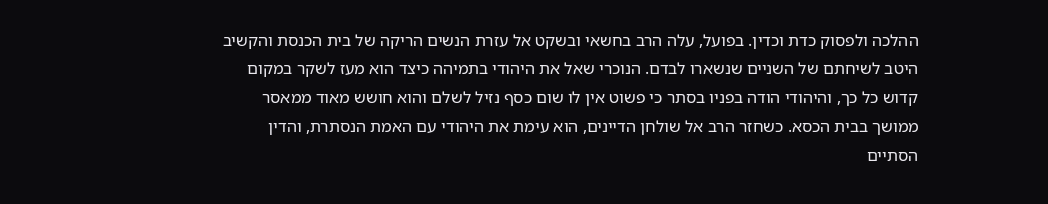ההלכה ולפסוק כדת וכדין. בפועל, עלה הרב בחשאי ובשקט אל עזרת הנשים הריקה של בית הכנסת והקשיב היטב לשיחתם של השניים שנשארו לבדם. הנוכרי שאל את היהודי בתמיהה כיצד הוא מעז לשקר במקום קדוש כל כך, והיהודי הודה בפניו בסתר כי פשוט אין לו שום כסף נזיל לשלם והוא חושש מאוד ממאסר ממושך בבית הכסא. כשחזר הרב אל שולחן הדיינים, הוא עימת את היהודי עם האמת הנסתרת, והדין הסתיים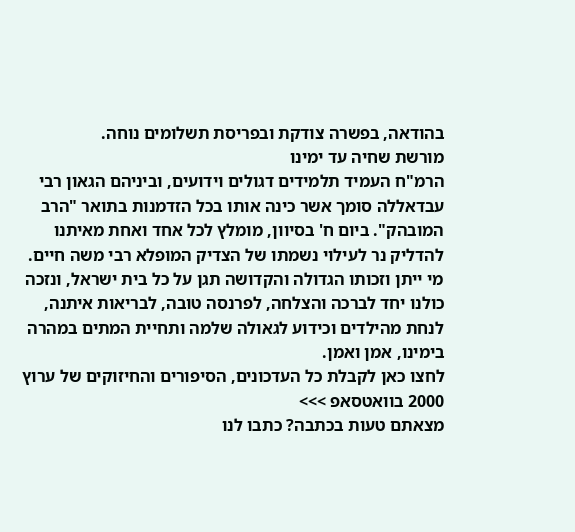בהודאה, בפשרה צודקת ובפריסת תשלומים נוחה.
מורשת שחיה עד ימינו
הרמ"ח העמיד תלמידים דגולים וידועים, וביניהם הגאון רבי עבדאללה סומך אשר כינה אותו בכל הזדמנות בתואר "הרב המובהק". ביום ח' בסיוון, מומלץ לכל אחד ואחת מאיתנו להדליק נר לעילוי נשמתו של הצדיק המופלא רבי משה חיים. מי ייתן וזכותו הגדולה והקדושה תגן על כל בית ישראל, ונזכה כולנו יחד לברכה והצלחה, לפרנסה טובה, לבריאות איתנה, לנחת מהילדים וכידוע לגאולה שלמה ותחיית המתים במהרה בימינו, אמן ואמן.
לחצו כאן לקבלת כל העדכונים, הסיפורים והחיזוקים של ערוץ 2000 בוואטסאפ >>>
מצאתם טעות בכתבה? כתבו לנו